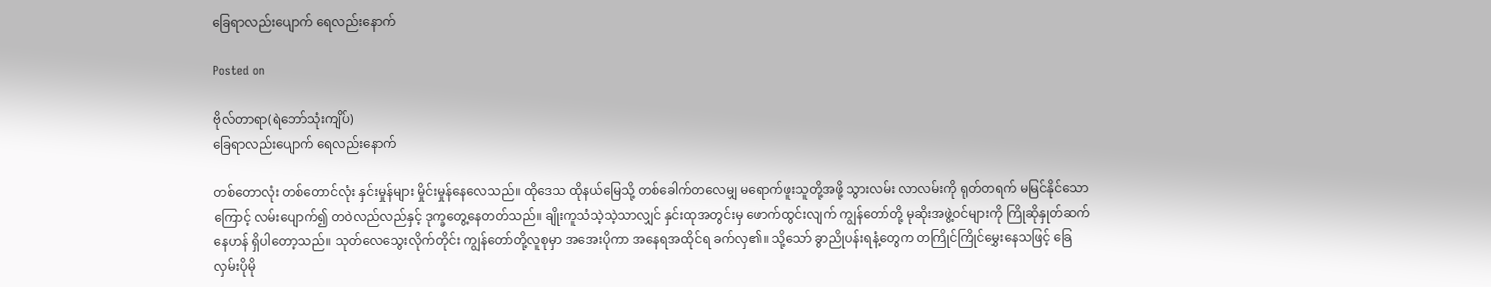ခြေရာလည်းပျောက် ရေလည်းနောက်

Posted on

ဗိုလ်တာရာ(ရဲဘော်သုံးကျိပ်)
ခြေရာလည်းပျောက် ရေလည်းနောက်

တစ်တောလုံး တစ်တောင်လုံး နှင်းမှုန်များ မှိုင်းမှုန်နေလေသည်။ ထိုဒေသ ထိုနယ်မြေသို့ တစ်ခေါက်တလေမျှ မရောက်ဖူးသူတို့အဖို့ သွားလမ်း လာလမ်းကို ရုတ်တရက် မမြင်နိုင်သောကြောင့် လမ်းပျောက်၍ တဝဲလည်လည်နှင့် ဒုက္ခတွေ့နေတတ်သည်။ ချိုးကူသံသဲ့သဲ့သာလျှင် နှင်းထုအတွင်းမှ ဖောက်ထွင်းလျက် ကျွန်တော်တို့ မုဆိုးအဖွဲ့ဝင်များကို ကြိုဆိုနှုတ်ဆက်နေဟန် ရှိပါတော့သည်။ သုတ်လေသွေးလိုက်တိုင်း ကျွန်တော်တို့လူစုမှာ အအေးပိုကာ အနေရအထိုင်ရ ခက်လှ၏။ သို့သော် ခွာညိုပန်းရနံ့တွေက တကြိုင်ကြိုင်မွှေးနေသဖြင့် ခြေလှမ်းပိုမို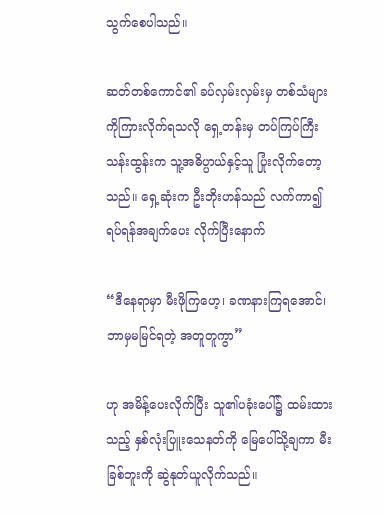သွက်စေပါသည်။

ဆတ်တစ်ကောင်၏ ခပ်လှမ်းလှမ်းမှ တစ်သံများကိုကြားလိုက်ရသလို ရှေ့တန်းမှ တပ်ကြပ်ကြီးသန်းထွန်းက သူ့အဓိပ္ပာယ်နှင့်သူ ပြုံးလိုက်တော့သည်။ ရှေ့ဆုံးက ဦးဘိုးဟန်သည် လက်ကာ၍ ရပ်ရန်အချက်ပေး လိုက်ပြီးနောက်

“ဒီနေရာမှာ မီးဖိုကြဟေ့၊ ခဏနားကြရအောင်၊ ဘာမှမမြင်ရတဲ့ အတူတူကွာ”

ဟု အမိန့်ပေးလိုက်ပြီး သူ၏ပခုံးပေါ်၌ ထမ်းထားသည့် နှစ်လုံးပြူးသေနတ်ကို မြေပေါ်သို့ချကာ မီးခြစ်ဘူးကို ဆွဲနုတ်ယူလိုက်သည်။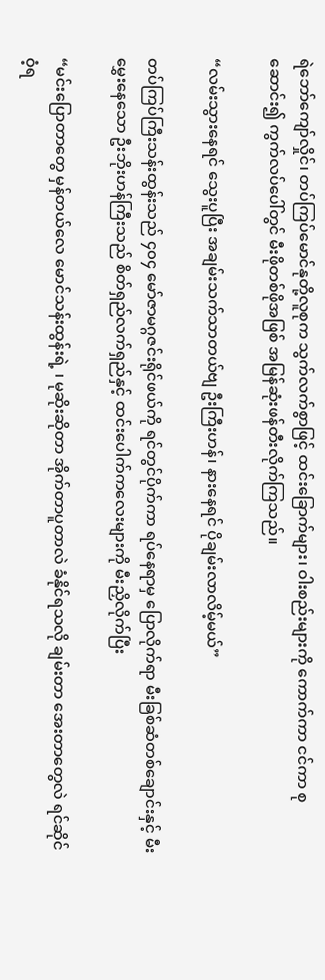ရဲဘော်ကျော်လှိုင်၊ တပ်ကြပ်မောင်နုတို့လူစုက သွက်လက်စွာဖြင့် ထင်းခြောက်များ၊ ဝါးစည်းများကို ကောက်ကာ ငင်ကာ စုဆောင်း၍ ကွက်လပ်ပေါ်တွင် မီးဖိုတစ်ဖိုအဖြစ် အမြန်ဆုံးဖန်တီးလိုက်ကြသည်။

“လမ်းသွားနေရင် သွေးပူပြီး အချမ်းသက်သာတယ်ဗျ ဦးကြီးဟန်၊ နားနေရင် ပိုချမ်းလာလိမ့်မယ်”

တပ်ကြပ်ကြီးသန်းထွန်းသည် ၄၀၄ မော်ဇာမဂ္ဂဇင်းရိုင်ဖယ်ကို ရင်တွင်ပိုက်ကာ ရပ်နေရာမှ ပြောလိုက်ရာ မီးခြစ်ဆံတစ်ချောင်းနှင့် မီးမွှေးနေသော ဦးဘိုးဟန်ကြီးသည် စိတ်ရှည်လက်ရှည်နှင့် ထင်းပေါက်ကလေးများကို မီးညှိလိုက်ပြီး

“မင်းပြောတာတွေ မှန်တယ်လေ မောင်သန်းထွန်းရဲ့ ၊ မုဆိုးဆိုတာ အိုက်တာပူတာလဲ ခံနိုင်ရသလို ချမ်းတာ အေးတာတွေလဲ ရင်ဆိုင်ဝံ့ရ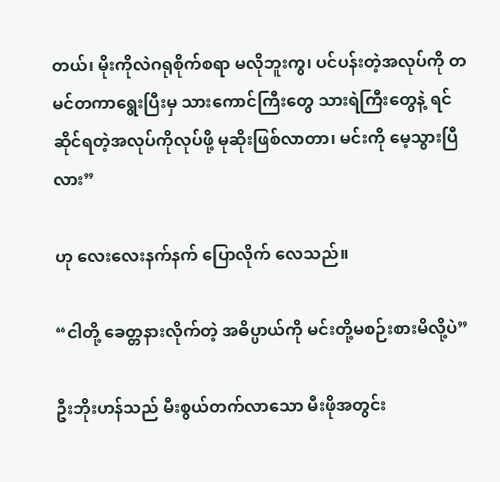တယ်၊ မိုးကိုလဲဂရုစိုက်စရာ မလိုဘူးကွ၊ ပင်ပန်းတဲ့အလုပ်ကို တမင်တကာရွေးပြီးမှ သားကောင်ကြီးတွေ သားရဲကြီးတွေနဲ့ ရင်ဆိုင်ရတဲ့အလုပ်ကိုလုပ်ဖို့ မုဆိုးဖြစ်လာတာ၊ မင်းကို မေ့သွားပြီလား”

ဟု လေးလေးနက်နက် ပြောလိုက် လေသည်။

“ငါတို့ ခေတ္တနားလိုက်တဲ့ အဓိပ္ပာယ်ကို မင်းတို့မစဉ်းစားမိလို့ပဲ”

ဦးဘိုးဟန်သည် မီးစွယ်တက်လာသော မီးဖိုအတွင်း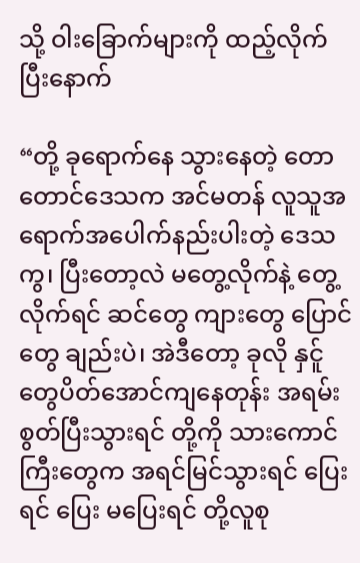သို့ ဝါးခြောက်များကို ထည့်လိုက်ပြီးနောက်

“တို့ ခုရောက်နေ သွားနေတဲ့ တောတောင်ဒေသက အင်မတန် လူသူအရောက်အပေါက်နည်းပါးတဲ့ ဒေသကွ၊ ပြီးတော့လဲ မတွေ့လိုက်နဲ့ တွေ့လိုက်ရင် ဆင်တွေ ကျားတွေ ပြောင်တွေ ချည်းပဲ၊ အဲဒီတော့ ခုလို နှင်ူတွေပိတ်အောင်ကျနေတုန်း အရမ်းစွတ်ပြီးသွားရင် တို့ကို သားကောင်ကြီးတွေက အရင်မြင်သွားရင် ပြေးရင် ပြေး မပြေးရင် တို့လူစု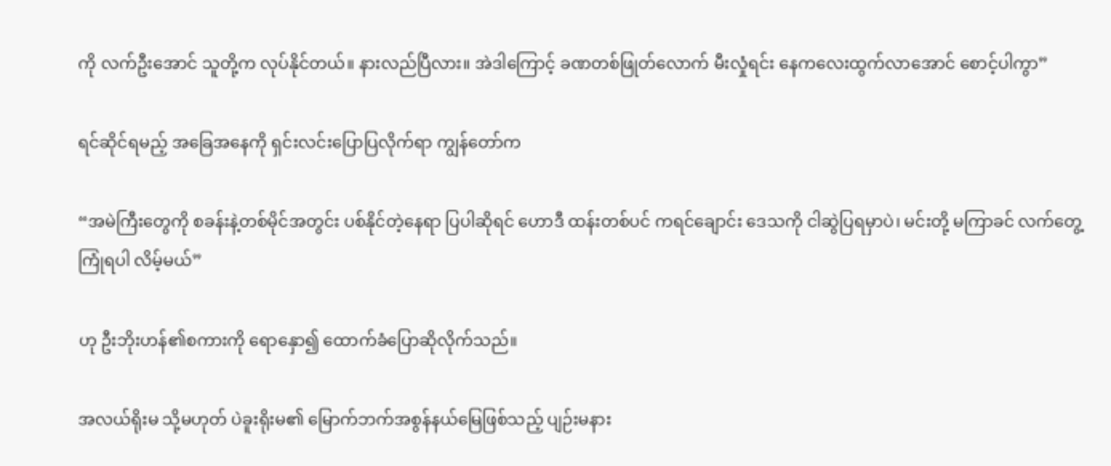ကို လက်ဦးအောင် သူတို့က လုပ်နိုင်တယ်။ နားလည်ပြီလား။ အဲဒါကြောင့် ခဏတစ်ဖြုတ်လောက် မီးလှုံရင်း နေကလေးထွက်လာအောင် စောင့်ပါကွာ”

ရင်ဆိုင်ရမည့် အခြေအနေကို ရှင်းလင်းပြောပြလိုက်ရာ ကျွန်တော်က

“အမဲကြီးတွေကို စခန်းနဲ့တစ်မိုင်အတွင်း ပစ်နိုင်တဲ့နေရာ ပြပါဆိုရင် ဟောဒီ ထန်းတစ်ပင် ကရင်ချောင်း ဒေသကို ငါဆွဲပြရမှာပဲ၊ မင်းတို့ မကြာခင် လက်တွေ့ကြုံရပါ လိမ့်မယ်”

ဟု ဦးဘိုးဟန်၏စကားကို ရောနှော၍ ထောက်ခံပြောဆိုလိုက်သည်။

အလယ်ရိုးမ သို့မဟုတ် ပဲခူးရိုးမ၏ မြောက်ဘက်အစွန်နယ်မြေဖြစ်သည့် ပျဉ်းမနား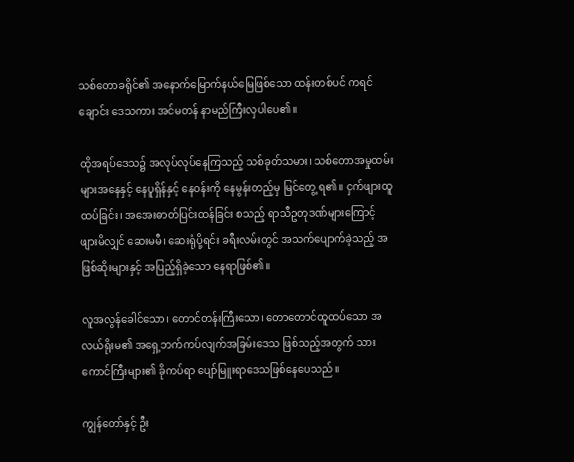သစ်တောခရိုင်၏ အနောက်မြောက်နယ်မြေဖြစ်သော ထန်းတစ်ပင် ကရင်ချောင်း ဒေသကား အင်မတန် နာမည်ကြီးလှပါပေ၏။

ထိုအရပ်ဒေသ၌ အလုပ်လုပ်နေကြသည့် သစ်ခုတ်သမား၊ သစ်တောအမှုထမ်းများအနေနှင့် နေပူရှိန်နှင့် နေဝန်းကို နေမွန်းတည့်မှ မြင်တွေ့ ရ၏။ ငှက်ဖျားထူထပ်ခြင်း၊ အအေးဓာတ်ပြင်းထန်ခြင်း စသည့် ရာသီဥတုဒဏ်များကြောင့် ဖျားမိလျှင် ဆေးမမီ၊ ဆေးရုံပို့ရင်း ခရီးလမ်းတွင် အသက်ပျောက်ခဲ့သည့် အဖြစ်ဆိုးများနှင့် အပြည့်ရှိခဲ့သော နေရာဖြစ်၏။

လူအလွန်ခေါင်သော၊ တောင်တန်းကြီးသော၊ တောတောင်ထူထပ်သော အလယ်ရိုးမ၏ အရှေ့ဘက်ကပ်လျက်အခြမ်းဒေသ ဖြစ်သည့်အတွက် သားကောင်ကြီးများ၏ ခိုကပ်ရာ ပျော်မြူးရာဒေသဖြစ်နေပေသည်။

ကျွန်တော်နှင့် ဦး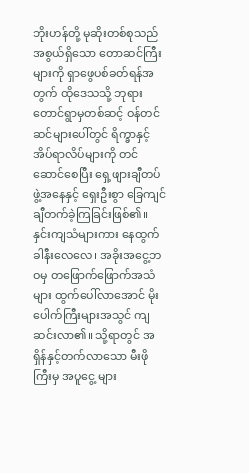ဘိုးဟန်တို့ မုဆိုးတစ်စုသည် အစွယ်ရှိသော တောဆင်ကြီးများကို ရှာဖွေပစ်ခတ်ရန်အတွက် ထိုဒေသသို့ ဘုရားတောင်ရွာမှတစ်ဆင့် ဝန်တင်ဆင်များပေါ်တွင် ရိက္ခာနှင့် အိပ်ရာလိပ်များကို တင်ဆောင်စေပြီး ရှေ့ဖျားချီတပ်ဖွဲ့အနေနှင့် ရှေးဦးစွာ ခြေကျင်ချီတက်ခဲ့ကြခြင်းဖြစ်၏။ နှင်းကျသံများကား နေထွက်ခါနီးလေလေ၊ အခိုးအငွေ့ဘဝမှ တဖြောက်ဖြောက်အသံများ ထွက်ပေါ်လာအောင် မိုးပေါက်ကြီးများအသွင် ကျဆင်းလာ၏။ သို့ရာတွင် အရှိန်နှင့်တက်လာသော မီးဖိုကြီးမှ အပူငွေ့ များ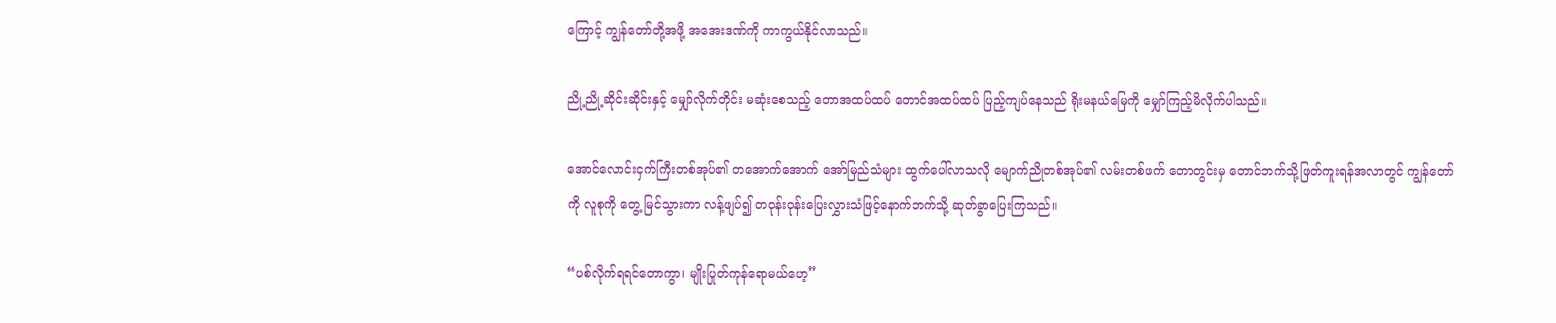ကြောင့် ကျွန်တော်တို့အဖို့ အအေးဒဏ်ကို ကာကွယ်နိုင်လာသည်။

ညို့ညို့ဆိုင်းဆိုင်းနှင့် မျှော်လိုက်တိုင်း မဆုံးစေသည့် တောအထပ်ထပ် တောင်အထပ်ထပ် ပြည့်ကျပ်နေသည် ရိုးမနယ်မြေကို မျှော်ကြည့်မိလိုက်ပါသည်။

အောင်လောင်းငှက်ကြီးတစ်အုပ်၏ တအောက်အောက် အော်မြည်သံများ ထွက်ပေါ်လာသလို မျောက်ညိုတစ်အုပ်၏ လမ်းတစ်ဖက် တောတွင်းမှ တောင်ဘက်သို့ဖြတ်ကူးရန်အလာတွင် ကျွန်တော်ကို လူစုကို တွေ့ မြင်သွားကာ လန့်ဖျပ်၍ တဝုန်းဝုန်းပြေးလွှားသံဖြင့်နောက်ဘက်သို့ ဆုတ်ခွာပြေးကြသည်။

“ပစ်လိုက်ရရင်တောကွာ၊ မျိုးပြုတ်ကုန်ရောမယ်ဟေ့”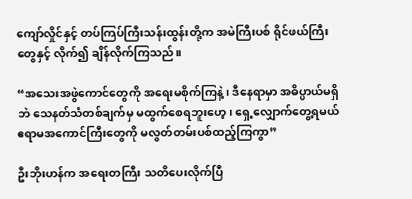ကျော်လှိုင်နှင့် တပ်ကြပ်ကြီးသန်းထွန်းတို့က အမဲကြီးပစ် ရိုင်ဖယ်ကြီးတွေနှင့် လိုက်၍ ချိန်လိုက်ကြသည်။

“အသေးအဖွဲကောင်တွေကို အရေးမစိုက်ကြနဲ့၊ ဒီနေရာမှာ အဓိပ္ပာယ်မရှိဘဲ သေနတ်သံတစ်ချက်မှ မထွက်စေရဘူးဟေ့၊ ရှေ့လျှောက်တွေ့ရမယ် ဧရာမအကောင်ကြီးတွေကို မလွတ်တမ်းပစ်ထည့်ကြကွာ”

ဦးဘိုးဟန်က အရေးတကြီး သတိပေးလိုက်ပြီ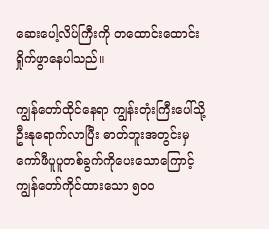ဆေးပေါ့လိပ်ကြီးကို တထောင်းထောင်းရှိုက်ဖွာနေပါသည်။

ကျွန်တော်ထိုင်နေရာ ကျွန်းတုံးကြီးပေါ်သို့ ဦးနုရောက်လာပြီး ဓာတ်ဘူးအတွင်းမှ ကော်ဖီပူပူတစ်ခွက်ကိုပေးသောကြောင့် ကျွန်တော်ကိုင်ထားသော ၅ဝဝ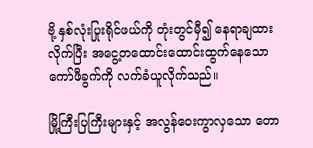ဗို့ နှစ်လုံးပြုးရိုင်ဖယ်ကို တုံးတွင်မှီ၍ နေရာချထားလိုက်ပြီး အငွေ့တထောင်းထောင်းထွက်နေသော ကော်ဖီခွက်ကို လက်ခံယူလိုက်သည်။

မြို့ကြီးပြကြီးများနှင့် အလွန်ဝေးကွာလှသော တော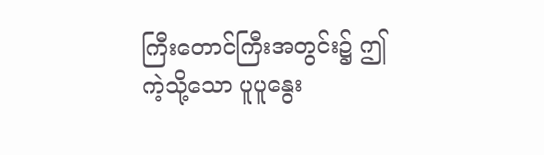ကြီးတောင်ကြီးအတွင်း၌ ဤကဲ့သို့သော ပူပူနွေး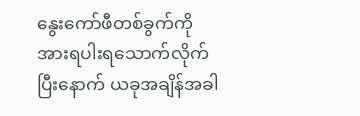နွေးကော်ဖီတစ်ခွက်ကို အားရပါးရသောက်လိုက်ပြီးနောက် ယခုအချိန်အခါ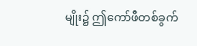မျိုး၌ ဤကော်ဖီတစ်ခွက်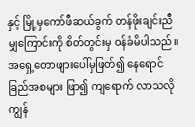နှင့် မြို့မှကော်ဖီဆယ်ခွက် တန်ဖိုးချင်းညီမျှကြောင်းကို စိတ်တွင်းမှ ဝန်ခံမိပါသည်။ အရှေ့တောဖျားပေါ်မှဖြတ်၍ နေရောင်ခြည်အစများ ဖြာ၍ ကျရောက် လာသလို ကျွန်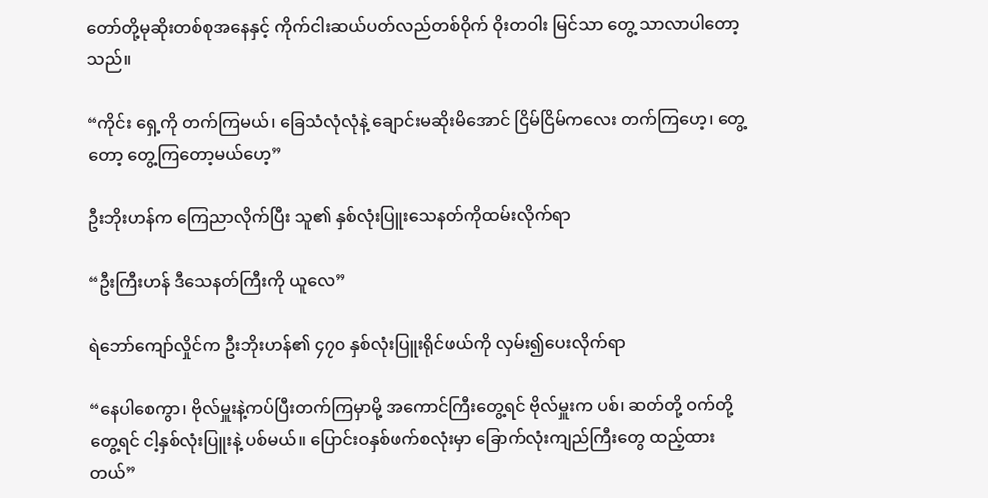တော်တို့မုဆိုးတစ်စုအနေနှင့် ကိုက်ငါးဆယ်ပတ်လည်တစ်ဝိုက် ဝိုးတဝါး မြင်သာ တွေ့ သာလာပါတော့သည်။

“ကိုင်း ရှေ့ကို တက်ကြမယ်၊ ခြေသံလုံလုံနဲ့ ချောင်းမဆိုးမိအောင် ငြိမ်ငြိမ်ကလေး တက်ကြဟေ့၊ တွေ့တော့ တွေ့ကြတော့မယ်ဟေ့”

ဦးဘိုးဟန်က ကြေညာလိုက်ပြီး သူ၏ နှစ်လုံးပြူးသေနတ်ကိုထမ်းလိုက်ရာ

“ဦးကြီးဟန် ဒီသေနတ်ကြီးကို ယူလေ”

ရဲဘော်ကျော်လှိုင်က ဦးဘိုးဟန်၏ ၄၇၀ နှစ်လုံးပြူးရိုင်ဖယ်ကို လှမ်း၍ပေးလိုက်ရာ

“နေပါစေကွာ၊ ဗိုလ်မှူးနဲ့ကပ်ပြီးတက်ကြမှာမို့ အကောင်ကြီးတွေ့ရင် ဗိုလ်မှူးက ပစ်၊ ဆတ်တို့ ဝက်တို့တွေ့ရင် ငါ့နှစ်လုံးပြူးနဲ့ ပစ်မယ်။ ပြောင်းဝနှစ်ဖက်စလုံးမှာ ခြောက်လုံးကျည်ကြီးတွေ ထည့်ထား တယ်”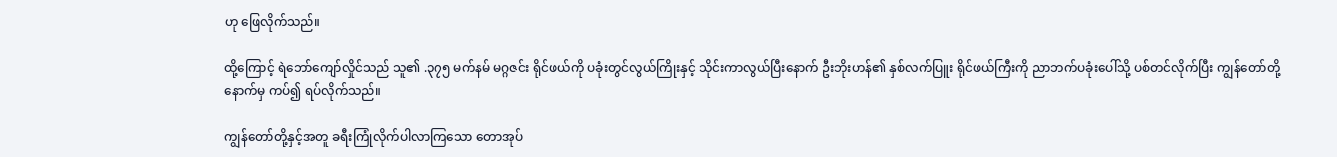ဟု ဖြေလိုက်သည်။

ထို့ကြောင့် ရဲဘော်ကျော်လှိုင်သည် သူ၏ .၃၇၅ မက်နမ် မဂ္ဂဇင်း ရိုင်ဖယ်ကို ပခုံးတွင်လွယ်ကြိုးနှင့် သိုင်းကာလွယ်ပြီးနောက် ဦးဘိုးဟန်၏ နှစ်လက်ပြူး ရိုင်ဖယ်ကြီးကို ညာဘက်ပခုံးပေါ်သို့ ပစ်တင်လိုက်ပြီး ကျွန်တော်တို့နောက်မှ ကပ်၍ ရပ်လိုက်သည်။

ကျွန်တော်တို့နှင့်အတူ ခရီးကြုံလိုက်ပါလာကြသော တောအုပ်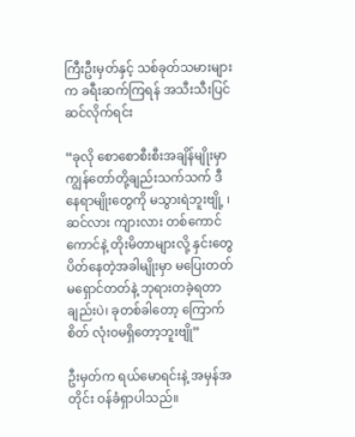ကြီးဦးမှတ်နှင့် သစ်ခုတ်သမားများက ခရီးဆက်ကြရန် အသီးသီးပြင်ဆင်လိုက်ရင်း

“ခုလို စောစောစီးစီးအချိန်မျိုးမှာ ကျွန်တော်တို့ချည်းသက်သက် ဒီနေရာမျိုးတွေကို မသွားရဲဘူးဗျို့ ၊ ဆင်လား ကျားလား တစ်ကောင်ကောင်နဲ့ တိုးမိတာများလို့ နှင်းတွေပိတ်နေတဲ့အခါမျိုးမှာ မပြေးတတ် မရှောင်တတ်နဲ့ ဘုရားတခဲ့ရတာချည်းပဲ၊ ခုတစ်ခါတော့ ကြောက်စိတ် လုံးဝမရှိတော့ဘူးဗျို”

ဦးမှတ်က ရယ်မောရင်းနဲ့ အမှန်အတိုင်း ဝန်ခံရှာပါသည်။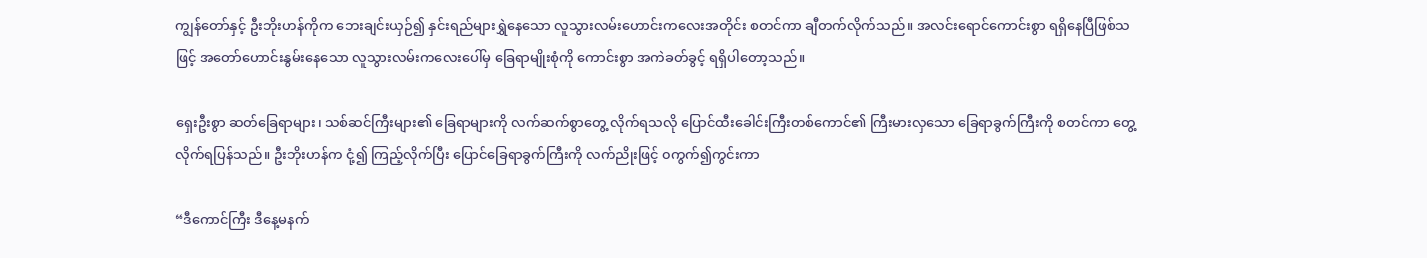ကျွန်တော်နှင့် ဦးဘိုးဟန်ကိုက ဘေးချင်းယှဉ်၍ နှင်းရည်များရွှဲနေသော လူသွားလမ်းဟောင်းကလေးအတိုင်း စတင်ကာ ချီတက်လိုက်သည်။ အလင်းရောင်ကောင်းစွာ ရရှိနေပြီဖြစ်သဖြင့် အတော်ဟောင်းနွမ်းနေသော လူသွားလမ်းကလေးပေါ်မှ ခြေရာမျိုးစုံကို ကောင်းစွာ အကဲခတ်ခွင့် ရရှိပါတော့သည်။

ရှေးဦးစွာ ဆတ်ခြေရာများ၊ သစ်ဆင်ကြီးများ၏ ခြေရာများကို လက်ဆက်စွာတွေ့ လိုက်ရသလို ပြောင်ထီးခေါင်းကြီးတစ်ကောင်၏ ကြီးမားလှသော ခြေရာခွက်ကြီးကို စတင်ကာ တွေ့လိုက်ရပြန်သည်။ ဦးဘိုးဟန်က ငုံ့၍ ကြည့်လိုက်ပြီး ပြောင်ခြေရာခွက်ကြီးကို လက်ညိုးဖြင့် ၀ကွက်၍ကွင်းကာ

“ဒီကောင်ကြီး ဒီနေ့မနက်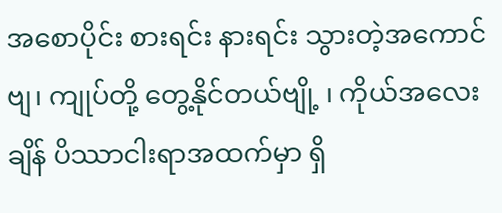အစောပိုင်း စားရင်း နားရင်း သွားတဲ့အကောင်ဗျ၊ ကျုပ်တို့ တွေ့နိုင်တယ်ဗျို့ ၊ ကိုယ်အလေးချိန် ပိဿာငါးရာအထက်မှာ ရှိ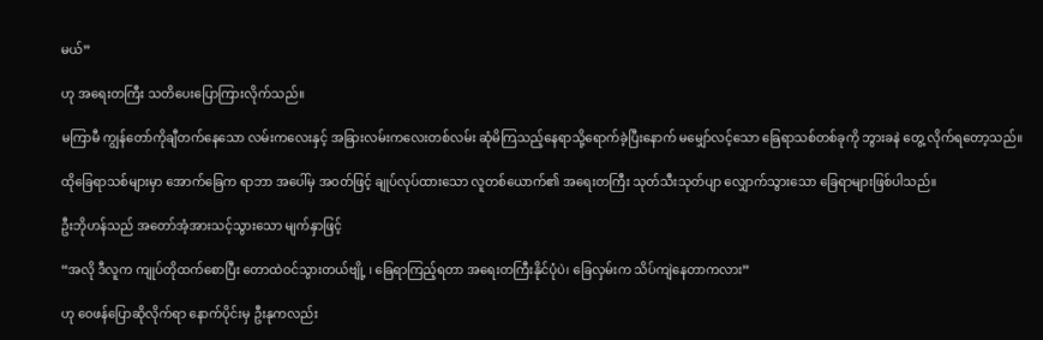မယ်”

ဟု အရေးတကြီး သတိပေးပြောကြားလိုက်သည်။

မကြာမီ ကျွန်တော်ကိုချီတက်နေသော လမ်းကလေးနှင့် အခြားလမ်းကလေးတစ်လမ်း ဆုံမိကြသည့်နေရာသို့ရောက်ခဲ့ပြီးနောက် မမျှော်လင့်သော ခြေရာသစ်တစ်ခုကို ဘွားခနဲ တွေ့ လိုက်ရတော့သည်။

ထိုခြေရာသစ်များမှာ အောက်ခြေက ရာဘာ အပေါ်မှ အဝတ်ဖြင့် ချုပ်လုပ်ထားသော လူတစ်ယောက်၏ အရေးတကြီး သုတ်သီးသုတ်ပျာ လျှောက်သွားသော ခြေရာများဖြစ်ပါသည်။

ဦးဘိုဟန်သည် အတော်အံ့အားသင့်သွားသော မျက်နှာဖြင့်

“အလို ဒီလူက ကျုပ်တိုထက်စောပြီး တောထဲဝင်သွားတယ်ဗျို့ ၊ ခြေရာကြည့်ရတာ အရေးတကြီးနိုင်ပုံပဲ၊ ခြေလှမ်းက သိပ်ကျဲနေတာကလား”

ဟု ဝေဖန်ပြောဆိုလိုက်ရာ နောက်ပိုင်းမှ ဦးနုကလည်း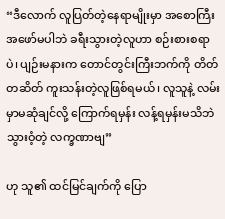“ဒီလောက် လူပြတ်တဲ့နေရာမျိုးမှာ အစောကြီး အဖော်မပါဘဲ ခရီးသွားတဲ့လူဟာ စဉ်းစားစရာပဲ၊ ပျဉ်းမနားက တောင်တွင်းကြီးဘက်ကို တိတ်တဆိတ် ကူးသန်းတဲ့လူဖြစ်ရမယ်၊ လူသူနဲ့ လမ်းမှာမဆုံချင်လို့ ကြောက်ရမှန်း လန့်ရမှန်းမသိဘဲ သွားဝံ့တဲ့ လက္ခဏာဗျ”

ဟု သူ၏ ထင်မြင်ချက်ကို ပြော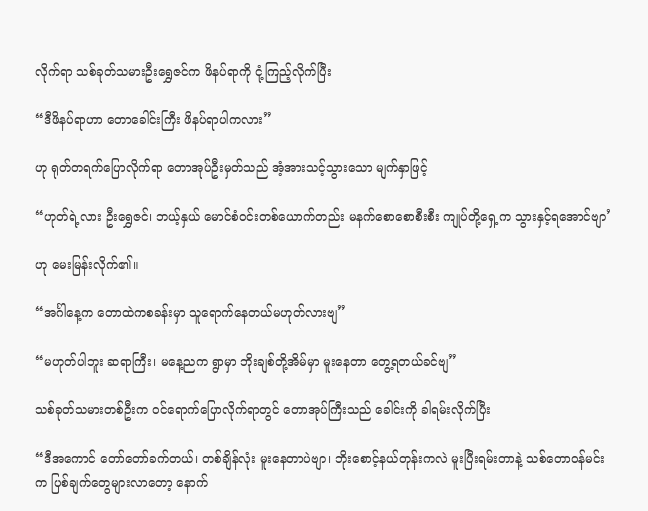လိုက်ရာ သစ်ခုတ်သမားဦးရွှေဇင်က ဖိနပ်ရာကို ငုံ့ကြည့်လိုက်ပြီး

“ဒီဖိနပ်ရာဟာ တောခေါင်းကြီး ဖိနပ်ရာပါကလား”

ဟု ရုတ်တရက်ပြောလိုက်ရာ တောအုပ်ဦးမှတ်သည် အံ့အားသင့်သွားသော မျက်နှာဖြင့်

“ဟုတ်ရဲ့လား ဦးရွှေဇင်၊ ဘယ့်နှယ် မောင်စံဝင်းတစ်ယောက်တည်း မနက်စောစောစီးစီး ကျုပ်တို့ရှေ့က သွားနှင့်ရအောင်ဗျာ’

ဟု မေးမြန်းလိုက်၏။

“အင်္ဂါနေ့က တောထဲကစခန်းမှာ သူရောက်နေတယ်မဟုတ်လားဗျ”

“မဟုတ်ပါဘူး ဆရာကြီး၊ မနေ့ညက ရွာမှာ ဘိုးချစ်တို့အိမ်မှာ မူးနေတာ တွေ့ရတယ်ခင်ဗျ”

သစ်ခုတ်သမားတစ်ဦးက ဝင်ရောက်ပြောလိုက်ရာတွင် တောအုပ်ကြီးသည် ခေါင်းကို ခါရမ်းလိုက်ပြီး

“ဒီအကောင် တော်တော်ခက်တယ်၊ တစ်ချိန်လုံး မူးနေတာပဲဗျာ၊ ဘိုးစောင့်နယ်တုန်းကလဲ မူးပြီးရမ်းတာနဲ့ သစ်တောဝန်မင်းက ပြစ်ချက်တွေများလာတော့ နောက်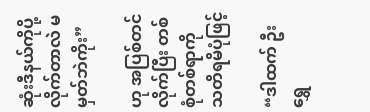ဆုံးဒီနယ်ကိုပို့လိုက်တာလဲ မမှတ်ဘဲကိုး”

ဟု အပြစ်တင်လိုက်ပြီး တစ်စုံတစ်ရာကို သတိရမိပုံဖြင့်

“ဒါထက် ဦးရွှေ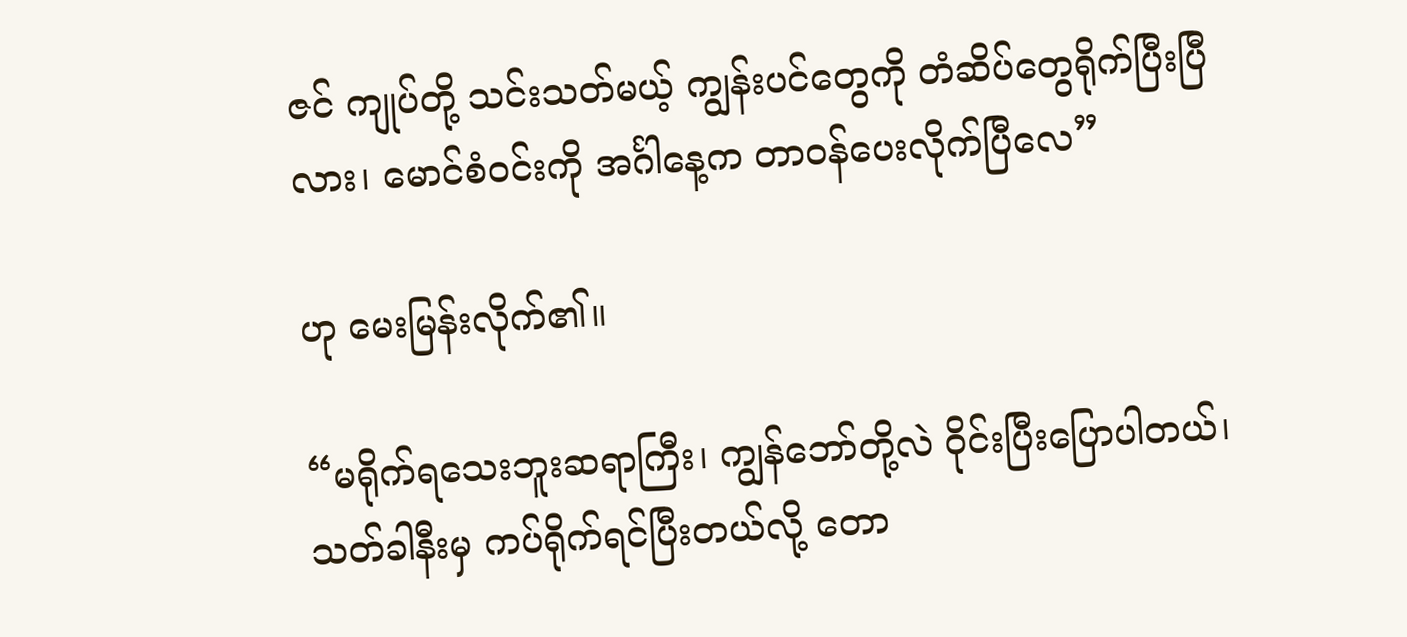ဇင် ကျုပ်တို့ သင်းသတ်မယ့် ကျွန်းပင်တွေကို တံဆိပ်တွေရိုက်ပြီးပြီလား၊ မောင်စံဝင်းကို အင်္ဂါနေ့က တာဝန်ပေးလိုက်ပြီလေ”

ဟု မေးမြန်းလိုက်၏။

“မရိုက်ရသေးဘူးဆရာကြီး၊ ကျွန်ဘော်တို့လဲ ဝိုင်းပြီးပြောပါတယ်၊ သတ်ခါနီးမှ ကပ်ရိုက်ရင်ပြီးတယ်လို့ တော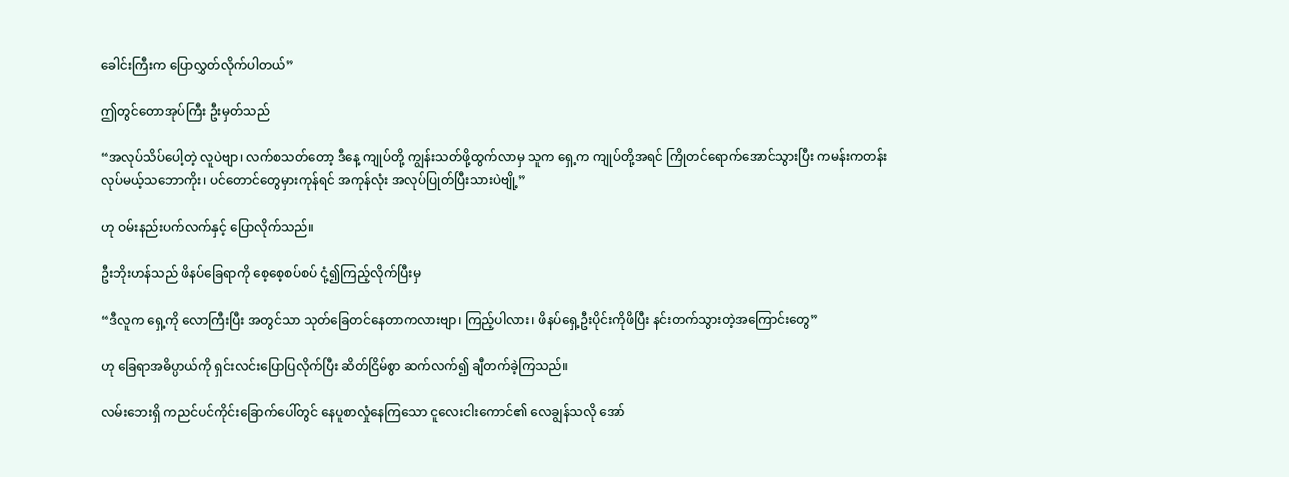ခေါင်းကြီးက ပြောလွှတ်လိုက်ပါတယ်”

ဤတွင်တောအုပ်ကြီး ဦးမှတ်သည်

“အလုပ်သိပ်ပေါ့တဲ့ လူပဲဗျာ၊ လက်စသတ်တော့ ဒီနေ့ ကျုပ်တို့ ကျွန်းသတ်ဖို့ထွက်လာမှ သူက ရှေ့က ကျုပ်တို့အရင် ကြိုတင်ရောက်အောင်သွားပြီး ကမန်းကတန်းလုပ်မယ့်သဘောကိုး၊ ပင်တောင်တွေမှားကုန်ရင် အကုန်လုံး အလုပ်ပြုတ်ပြီးသားပဲဗျို့”

ဟု ဝမ်းနည်းပက်လက်နှင့် ပြောလိုက်သည်။

ဦးဘိုးဟန်သည် ဖိနပ်ခြေရာကို စေ့စေ့စပ်စပ် ငုံ့၍ကြည့်လိုက်ပြီးမှ

“ဒီလူက ရှေ့ကို လောကြီးပြီး အတွင်သာ သုတ်ခြေတင်နေတာကလားဗျာ၊ ကြည့်ပါလား၊ ဖိနပ်ရှေ့ဦးပိုင်းကိုဖိပြီး နင်းတက်သွားတဲ့အကြောင်းတွေ”

ဟု ခြေရာအဓိပ္ပာယ်ကို ရှင်းလင်းပြောပြလိုက်ပြီး ဆိတ်ငြိမ်စွာ ဆက်လက်၍ ချီတက်ခဲ့ကြသည်။

လမ်းဘေးရှိ ကညင်ပင်ကိုင်းခြောက်ပေါ်တွင် နေပူစာလှုံနေကြသော ငူလေးငါးကောင်၏ လေချွန်သလို အော်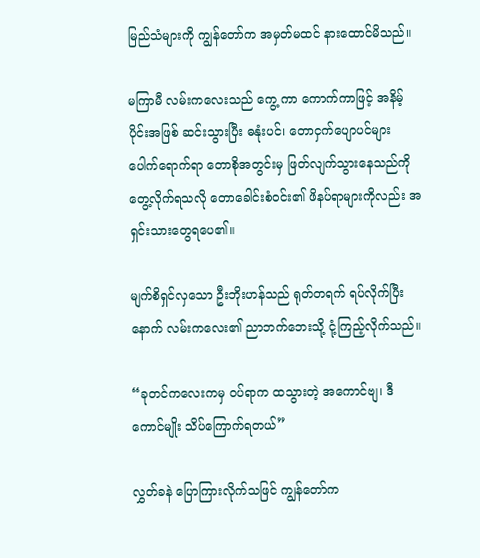မြည်သံများကို ကျွန်တော်က အမှတ်မထင် နားထောင်မိသည်။

မကြာမီ လမ်းကလေးသည် ကွေ့ ကာ ကောက်ကာဖြင့် အနိမ့်ပိုင်းအဖြစ် ဆင်းသွားပြီး ဓနုံးပင်၊ တောငှက်ပျောပင်များ ပေါက်ရောက်ရာ တောစိုအတွင်းမှ ဖြတ်လျက်သွားနေသည်ကို တွေ့လိုက်ရသလို တောခေါင်းစံဝင်း၏ ဖိနပ်ရာများကိုလည်း အရှင်းသားတွေရပေ၏။

မျက်စိရှင်လှသော ဦးဘိုးဟန်သည် ရုတ်တရက် ရပ်လိုက်ပြီးနောက် လမ်းကလေး၏ ညာဘက်ဘေးသို့ ငုံ့ကြည့်လိုက်သည်။

“ခုတင်ကလေးကမှ ဝပ်ရာက ထသွားတဲ့ အကောင်ဗျ၊ ဒီကောင်မျိုး သိပ်ကြောက်ရတယ်”

လွှတ်ခနဲ ပြောကြားလိုက်သဖြင် ကျွန်တော်က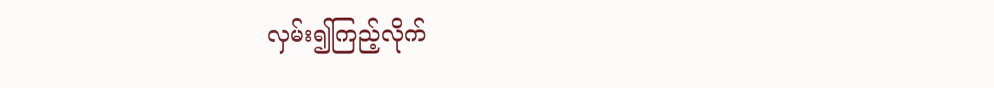လှမ်း၍ကြည့်လိုက်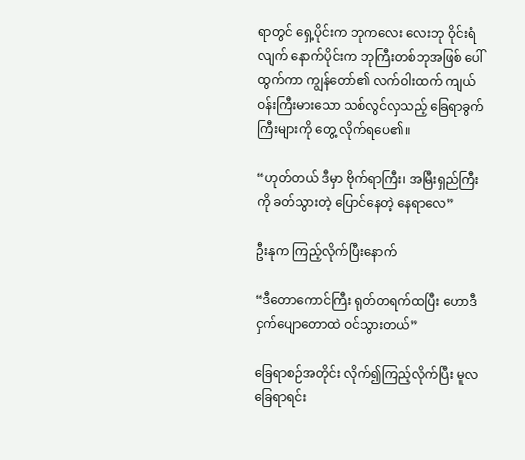ရာတွင် ရှေ့ပိုင်းက ဘုကလေး လေးဘု ဝိုင်းရံလျက် နောက်ပိုင်းက ဘုကြီးတစ်ဘုအဖြစ် ပေါ်ထွက်ကာ ကျွန်တော်၏ လက်ဝါးထက် ကျယ်ဝန်းကြီးမားသော သစ်လွင်လှသည့် ခြေရာခွက်ကြီးများကို တွေ့ လိုက်ရပေ၏။

“ဟုတ်တယ် ဒီမှာ ဗိုက်ရာကြီး၊ အမြီးရှည်ကြီးကို ခတ်သွားတဲ့ ပြောင်နေတဲ့ နေရာလေ”

ဦးနုက ကြည့်လိုက်ပြီးနောက်

“ဒီတောကောင်ကြီး ရုတ်တရက်ထပြီး ဟောဒီ ငှက်ပျောတောထဲ ဝင်သွားတယ်”

ခြေရာစဉ်အတိုင်း လိုက်၍ကြည့်လိုက်ပြီး မူလခြေရာရင်း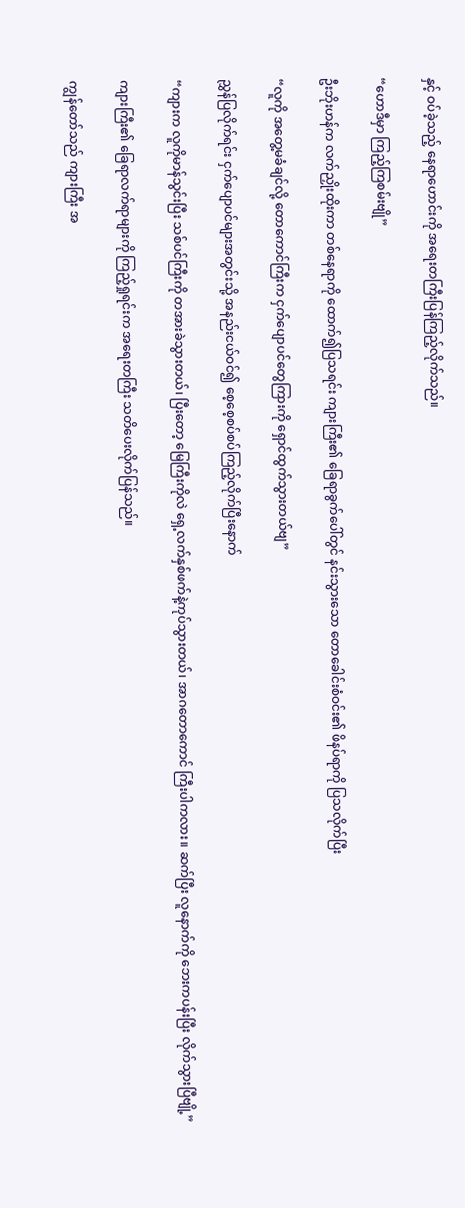နှင့် ဝပ်ခဲ့သည့် နေရာဟောင်းကို အရေးတကြီးပြန်ကြည့်လိုက်သည်။

“ဟောဒီမှာ ကြည့်ကြစမ်းဗျို”

ဦးဘိုးဟန်က လက်ညှိုးထိုးကာ တစ်နေရာကို ထောက်၍ပြသရင်း ကျားကြီး၏ ခြေရာခွက်ပေါ်တွင် နင်းသွားသော တောခေါင်းစံဝင်း၏ ဖိနပ်ရာကို ပြသလိုက်ပြီး

“လူကို အတွေ့မခံချင်လို့ တောကောင်ကြီးက ငှက်ပျောပင်တွေကြားကို ရှောင်ထွက်သွားတယ်ဗျ”

ညွှန်ပြလိုက်ရင်း ငှက်ပျောပင်များအတွင်းသို့ အနည်းငယ်ဝင်၍ စေ့စေ့စပ်စပ်ကြည့်လိုက်ပြီးနောက်

“ကျားက လူကိုမာန်သွင်းပြီး သစ်ပင်ကြီးကို တအားခဲသွားတယ်၊ ပြီးတော့ မြေကြီးကိုလဲ ရှေ့လက်နှစ်ဖက်နဲ့ကုပ်သွားတယ်၊ အာဂတောကောင် ကြီးပါကလား။ ဆက်ပြီး လူနောက်ကို ဘေးကပန်းပြီး လိုက်သွားပြီဗျို့”

ကျားကြီး၏ ခြေရာလက်ရာများကို ကြည့်ရှုရင်းက အရေးတကြီး သတိပေးလိုက်ပြန်သည်။

ကျွန်တော်သည် ကျားကြီး အ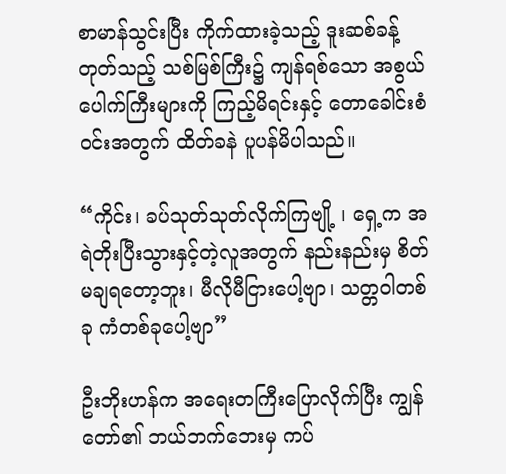စာမာန်သွင်းပြီး ကိုက်ထားခဲ့သည့် ဒူးဆစ်ခန့်တုတ်သည့် သစ်မြစ်ကြီး၌ ကျန်ရစ်သော အစွယ်ပေါက်ကြီးများကို ကြည့်မိရင်းနှင့် တောခေါင်းစံဝင်းအတွက် ထိတ်ခနဲ ပူပန်မိပါသည်။

“ကိုင်း၊ ခပ်သုတ်သုတ်လိုက်ကြဗျို့ ၊ ရှေ့က အရဲတိုးပြီးသွားနှင့်တဲ့လူအတွက် နည်းနည်းမှ စိတ်မချရတော့ဘူး၊ မီလိုမီငြားပေါ့ဗျာ၊ သတ္တဝါတစ်ခု ကံတစ်ခုပေါ့ဗျာ”

ဦးဘိုးဟန်က အရေးတကြီးပြောလိုက်ပြီး ကျွန်တော်၏ ဘယ်ဘက်ဘေးမှ ကပ်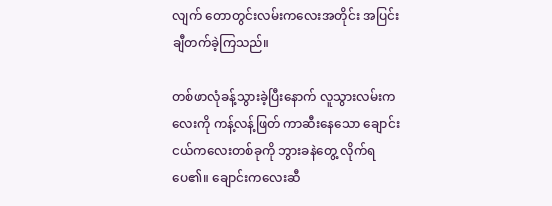လျက် တောတွင်းလမ်းကလေးအတိုင်း အပြင်းချီတက်ခဲ့ကြသည်။

တစ်ဖာလုံခန့်သွားခဲ့ပြီးနောက် လူသွားလမ်းကလေးကို ကန့်လန့်ဖြတ် ကာဆီးနေသော ချောင်းငယ်ကလေးတစ်ခုကို ဘွားခနဲတွေ့ လိုက်ရပေ၏။ ချောင်းကလေးဆီ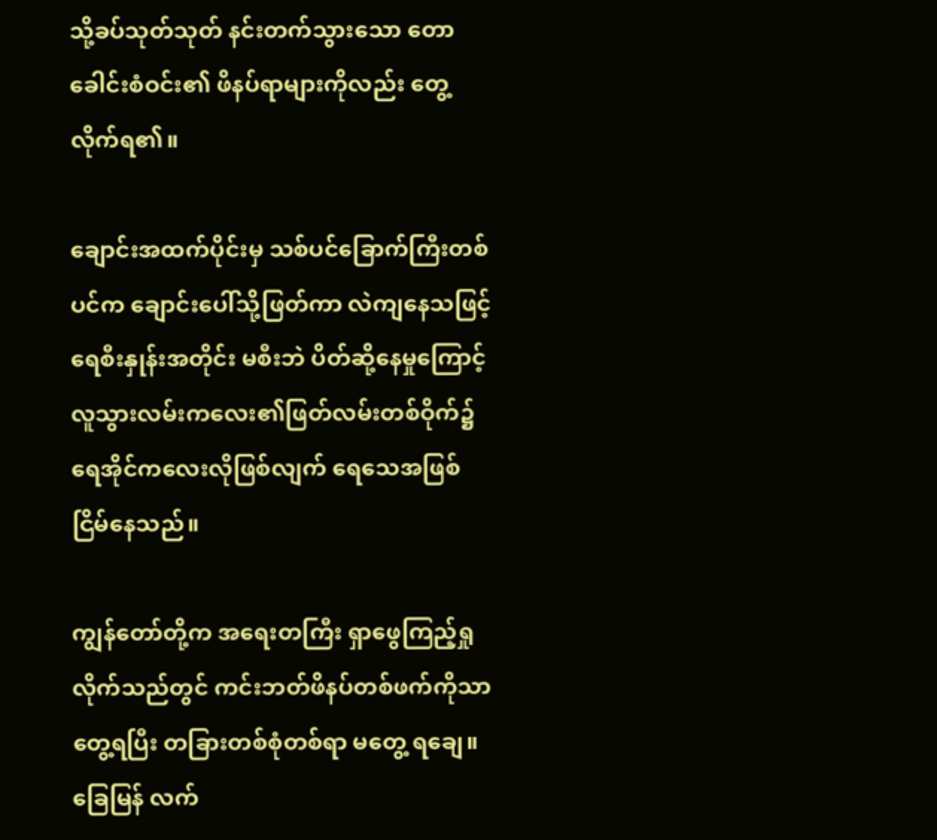သို့ခပ်သုတ်သုတ် နင်းတက်သွားသော တောခေါင်းစံဝင်း၏ ဖိနပ်ရာများကိုလည်း တွေ့လိုက်ရ၏။

ချောင်းအထက်ပိုင်းမှ သစ်ပင်ခြောက်ကြီးတစ်ပင်က ချောင်းပေါ်သို့ဖြတ်ကာ လဲကျနေသဖြင့် ရေစီးနှုန်းအတိုင်း မစီးဘဲ ပိတ်ဆို့နေမှုကြောင့် လူသွားလမ်းကလေး၏ဖြတ်လမ်းတစ်ဝိုက်၌ ရေအိုင်ကလေးလိုဖြစ်လျက် ရေသေအဖြစ် ငြိမ်နေသည်။

ကျွန်တော်တို့က အရေးတကြီး ရှာဖွေကြည့်ရှုလိုက်သည်တွင် ကင်းဘတ်ဖိနပ်တစ်ဖက်ကိုသာ တွေ့ရပြီး တခြားတစ်စုံတစ်ရာ မတွေ့ ရချေ။ ခြေမြန် လက်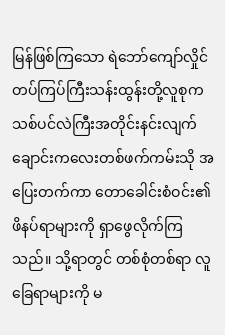မြန်ဖြစ်ကြသော ရဲဘော်ကျော်လှိုင် တပ်ကြပ်ကြီးသန်းထွန်းတို့လူစုက သစ်ပင်လဲကြီးအတိုင်းနင်းလျက် ချောင်းကလေးတစ်ဖက်ကမ်းသို အပြေးတက်ကာ တောခေါင်းစံဝင်း၏ ဖိနပ်ရာများကို ရှာဖွေလိုက်ကြသည်။ သို့ရာတွင် တစ်စုံတစ်ရာ လူခြေရာများကို မ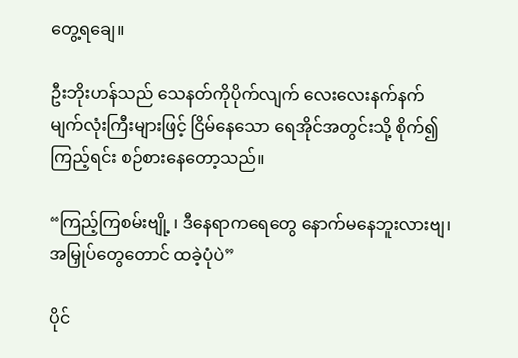တွေ့ရချေ။

ဦးဘိုးဟန်သည် သေနတ်ကိုပိုက်လျက် လေးလေးနက်နက် မျက်လုံးကြီးများဖြင့် ငြိမ်နေသော ရေအိုင်အတွင်းသို့ စိုက်၍ကြည့်ရင်း စဉ်စားနေတော့သည်။

“ကြည့်ကြစမ်းဗျို့ ၊ ဒီနေရာကရေတွေ နောက်မနေဘူးလားဗျ၊ အမြှုပ်တွေတောင် ထခဲ့ပုံပဲ”

ပိုင်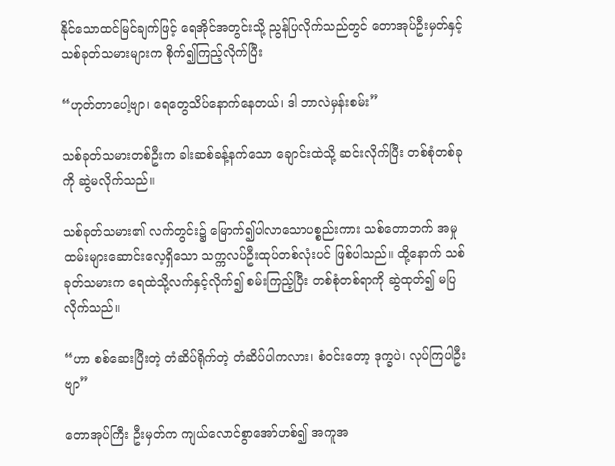နိုင်သောထင်မြင်ချက်ဖြင့် ရေအိုင်အတွင်းသို့ ညွန်ပြလိုက်သည်တွင် တောအုပ်ဦးမှတ်နှင့် သစ်ခုတ်သမားများက စိုက်၍ကြည့်လိုက်ပြီး

“ဟုတ်တာပေါ့ဗျာ၊ ရေတွေသိပ်နောက်နေတယ်၊ ဒါ ဘာလဲမှန်းစမ်း”

သစ်ခုတ်သမားတစ်ဦးက ခါးဆစ်ခန့်နက်သော ချောင်းထဲသို့ ဆင်းလိုက်ပြီး တစ်စုံတစ်ခုကို ဆွဲမလိုက်သည်။

သစ်ခုတ်သမား၏ လက်တွင်း၌ မြောက်၍ပါလာသောပစ္စည်းကား သစ်တောဘက် အမှုထမ်းများဆောင်းလေ့ရှိသော သက္ကလပ်ဦးထုပ်တစ်လုံးပင် ဖြစ်ပါသည်။ ထို့နောက် သစ်ခုတ်သမားက ရေထဲသို့လက်နှင့်လိုက်၍ စမ်းကြည့်ပြီး တစ်စုံတစ်ရာကို ဆွဲထုတ်၍ မပြလိုက်သည်။

“ဟာ စစ်ဆေးပြီးတဲ့ တံဆိပ်ရိုက်တဲ့ တံဆိပ်ပါကလား၊ စံဝင်းတော့ ဒုက္ခပဲ၊ လုပ်ကြပါဦးဗျာ”

တောအုပ်ကြီး ဦးမှတ်က ကျယ်လောင်စွာအော်ဟစ်၍ အကူအ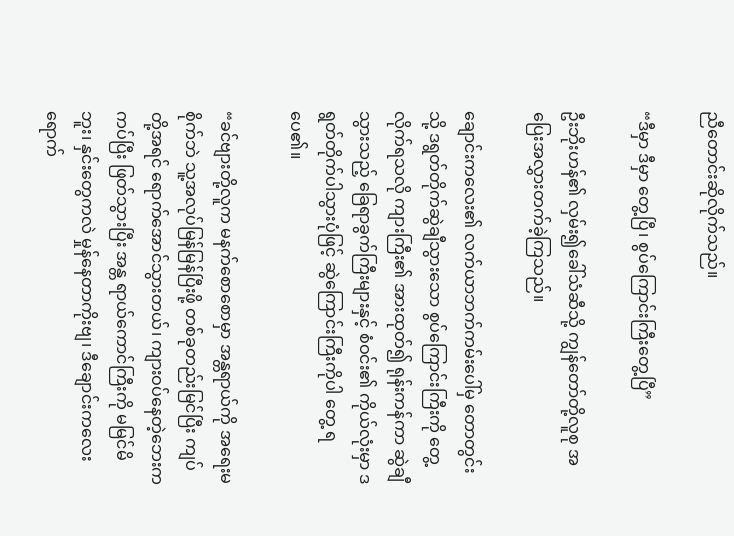ညီတောင်းဆိုလိုက်သည်။

“ဒီမှာ ဒီမှာ တွေ့ပြီ၊ စွပ်ကြောင်းကြီးတွေ့ပြီ”

ဦးဘိုးဟန်၏ လှမ်း၍ခေါ်သံဆီသို့ ကျွန်တော်တို့လူစု အပြေးအလွှားတက်ခဲ့ကြသည်။

ချောင်းကလေး၏ လက်ယာဘက်ကမ်းပေါ်မှ တောတွင်းသို့ ဒရွတ်တိုက်ဆွဲချီသွားသော စွပ်ကြောင်းကြီးကို တွေ့လိုက်ရသလို ကျားကြီး၏ အားထုတ်၍ ရုန်းကန်ကာ ဆွဲချီသွားသည့် ခြေရာခွက်ကြီးများနှင့် စံဝင်း၏ ကိုယ်လုံးမှာ ဒရွတ်တိုက်ပါသွားပုံဖြင့် ဆွဲကြောင်းကြီးကိုပါ တွေ့ ရပေ၏။

“ခင်ဗျားတို့လူက မနက်စောစောမှာ အန္တရာယ်ကို အရေးမစိုက်ဘဲ သူ့အလုပ်မြန်မြန်ပြီးဖို့ တစ်ခုတည်းမြင်ပြီး ကျပ်တို့အရင် ရောက်အောင်သွားတယ်၊ ကျားဝပ်နေတဲ့ဘေးက ကပ်ပြီး ဖြတ်သွားပြီး အန္တ ရာယ်ကောင်ကြီးကို မမြင်မိဘူး၊ နှင်းတွေကလဲ မှုန်နေတာကိုးဗျ၊ ဒီချောင်းကလေးရောက်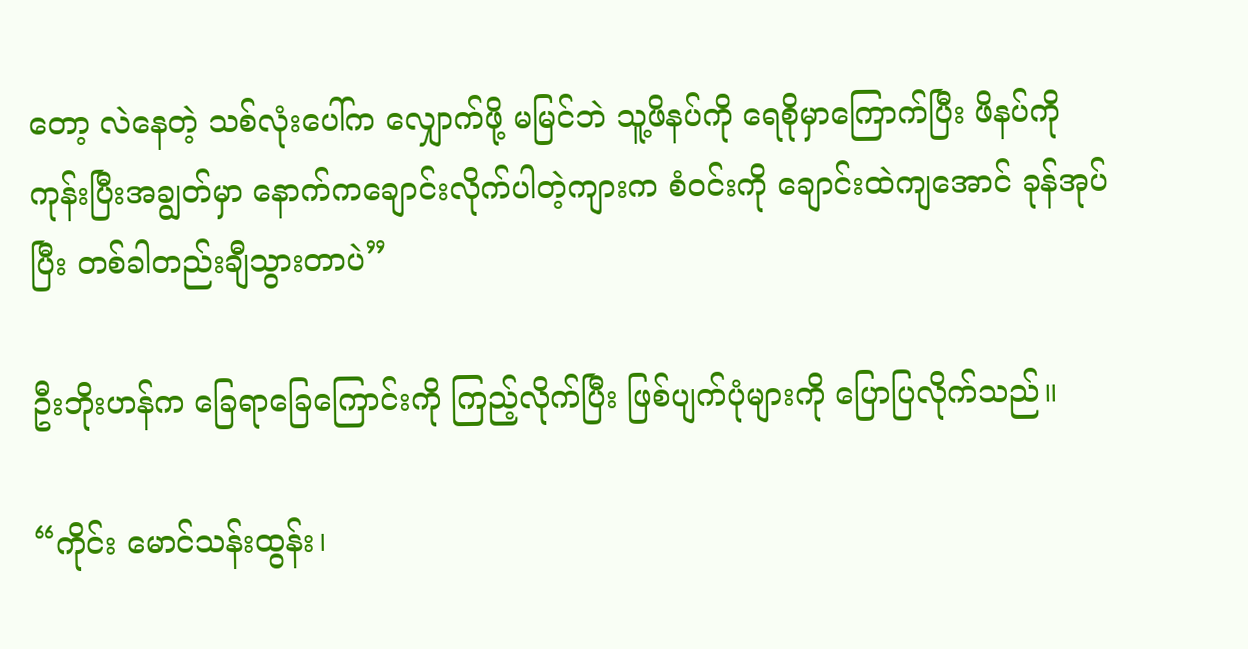တော့ လဲနေတဲ့ သစ်လုံးပေါ်က လျှောက်ဖို့ မမြင်ဘဲ သူ့ဖိနပ်ကို ရေစိုမှာကြောက်ပြီး ဖိနပ်ကို ကုန်းပြီးအချွတ်မှာ နောက်ကချောင်းလိုက်ပါတဲ့ကျားက စံဝင်းကို ချောင်းထဲကျအောင် ခုန်အုပ်ပြီး တစ်ခါတည်းချီသွားတာပဲ”

ဦးဘိုးဟန်က ခြေရာခြေကြောင်းကို ကြည့်လိုက်ပြီး ဖြစ်ပျက်ပုံများကို ပြောပြလိုက်သည်။

“ကိုင်း မောင်သန်းထွန်း၊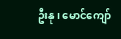ဦးနု၊ မောင်ကျော်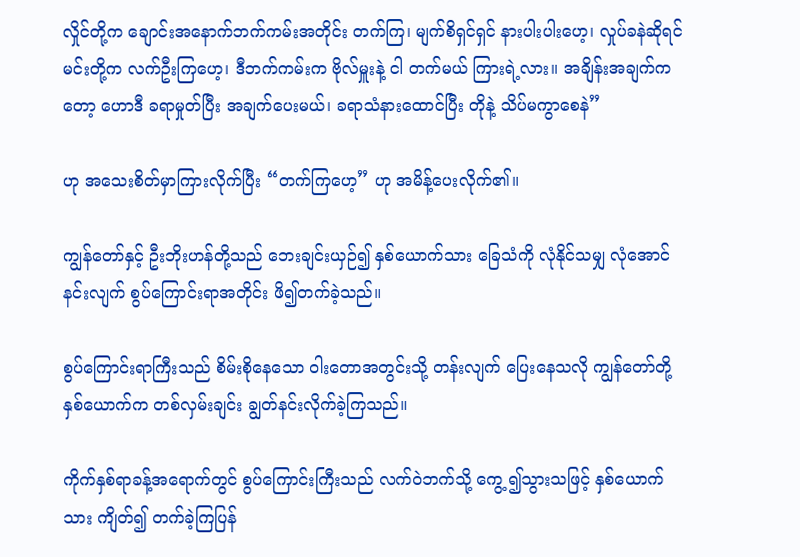လှိုင်တို့က ချောင်းအနောက်ဘက်ကမ်းအတိုင်း တက်ကြ၊ မျက်စိရှင်ရှင် နားပါးပါးဟေ့၊ လှုပ်ခနဲဆိုရင် မင်းတို့က လက်ဦးကြဟေ့၊ ဒီဘက်ကမ်းက ဗိုလ်မှူးနဲ့ ငါ တက်မယ် ကြားရဲ့လား။ အချိန်းအချက်ကတော့ ဟောဒီ ခရာမှုတ်ပြီး အချက်ပေးမယ်၊ ခရာသံနားထောင်ပြီး တိုနဲ့ သိပ်မကွာစေနဲ”

ဟု အသေးစိတ်မှာကြားလိုက်ပြီး “တက်ကြဟေ့” ဟု အမိန့်ပေးလိုက်၏။

ကျွန်တော်နှင့် ဦးဘိုးဟန်တို့သည် ဘေးချင်းယှဉ်၍ နှစ်ယောက်သား ခြေသံကို လုံနိုင်သမျှ လုံအောင် နင်းလျက် စွပ်ကြောင်းရာအတိုင်း ဖိ၍တက်ခဲ့သည်။

စွပ်ကြောင်းရာကြီးသည် စိမ်းစိုနေသော ဝါးတောအတွင်းသို့ တန်းလျက် ပြေးနေသလို ကျွန်တော်တို့နှစ်ယောက်က တစ်လှမ်းချင်း ချွတ်နင်းလိုက်ခဲ့ကြသည်။

ကိုက်နှစ်ရာခန့်အရောက်တွင် စွပ်ကြောင်းကြီးသည် လက်ဝဲဘက်သို့ ကွေ့ ၍သွားသဖြင့် နှစ်ယောက်သား ကျိတ်၍ တက်ခဲ့ကြပြန်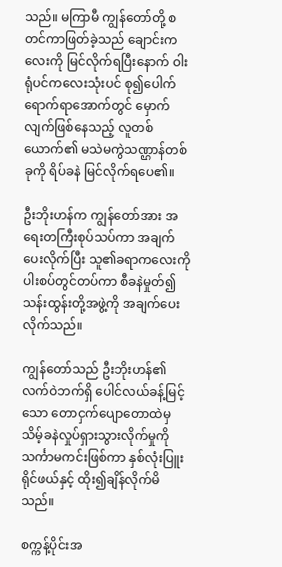သည်။ မကြာမီ ကျွန်တော်တို့ စတင်ကာဖြတ်ခဲ့သည် ချောင်းကလေးကို မြင်လိုက်ရပြီးနောက် ဝါးရုံပင်ကလေးသုံးပင် စု၍ပေါက်ရောက်ရာအောက်တွင် မှောက်လျက်ဖြစ်နေသည့် လူတစ်ယောက်၏ မသဲမကွဲသဏ္ဌာန်တစ်ခုကို ရိပ်ခနဲ မြင်လိုက်ရပေ၏။

ဦးဘိုးဟန်က ကျွန်တော်အား အရေးတကြီးစုပ်သပ်ကာ အချက်ပေးလိုက်ပြီး သူ၏ခရာကလေးကို ပါးစပ်တွင်တပ်ကာ စီခနဲမှုတ်၍ သန်းထွန်းတို့အဖွဲ့ကို အချက်ပေးလိုက်သည်။

ကျွန်တော်သည် ဦးဘိုးဟန်၏ လက်ဝဲဘက်ရှိ ပေါင်လယ်ခန့်မြင့်သော တောငှက်ပျောတောထဲမှ သိမ့်ခနဲလှုပ်ရှားသွားလိုက်မှုကို သင်္ကာမကင်းဖြစ်ကာ နှစ်လုံးပြူးရိုင်ဖယ်နှင့် ထိုး၍ချိန်လိုက်မိသည်။

စက္ကန့်ပိုင်းအ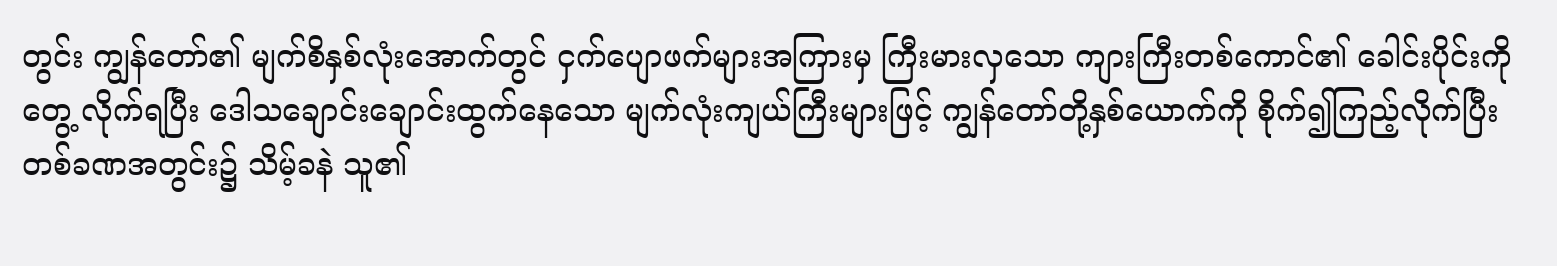တွင်း ကျွန်တော်၏ မျက်စိနှစ်လုံးအောက်တွင် ငှက်ပျောဖက်များအကြားမှ ကြီးမားလှသော ကျားကြီးတစ်ကောင်၏ ခေါင်းပိုင်းကို တွေ့ လိုက်ရပြီး ဒေါသချောင်းချောင်းထွက်နေသော မျက်လုံးကျယ်ကြီးများဖြင့် ကျွန်တော်တို့နှစ်ယောက်ကို စိုက်၍ကြည့်လိုက်ပြီး တစ်ခဏအတွင်း၌ သိမ့်ခနဲ သူ၏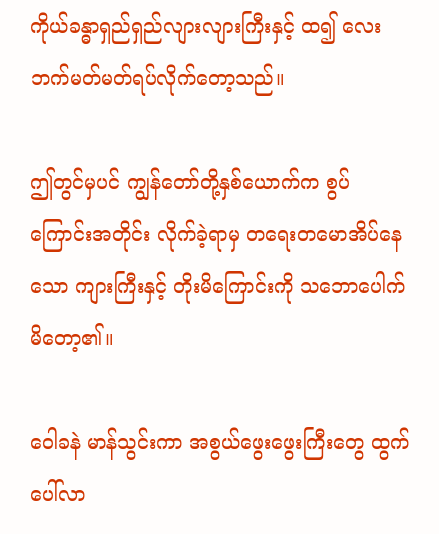ကိုယ်ခန္ဓာရှည်ရှည်လျားလျားကြီးနှင့် ထ၍ လေးဘက်မတ်မတ်ရပ်လိုက်တော့သည်။

ဤတွင်မှပင် ကျွန်တော်တို့နှစ်ယောက်က စွပ်ကြောင်းအတိုင်း လိုက်ခဲ့ရာမှ တရေးတမောအိပ်နေသော ကျားကြီးနှင့် တိုးမိကြောင်းကို သဘောပေါက်မိတော့၏။

ဝေါခနဲ မာန်သွင်းကာ အစွယ်ဖွေးဖွေးကြီးတွေ ထွက်ပေါ်လာ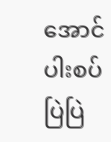အောင် ပါးစပ်ပြဲပြဲ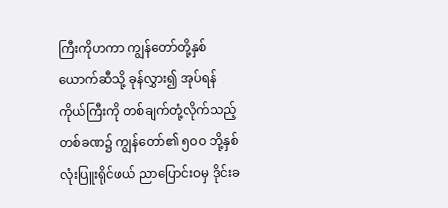ကြီးကိုဟကာ ကျွန်တော်တို့နှစ်ယောက်ဆီသို့ ခုန်လွှား၍ အုပ်ရန် ကိုယ်ကြီးကို တစ်ချက်တုံ့လိုက်သည့် တစ်ခဏ၌ ကျွန်တော်၏ ၅ဝဝ ဘို့နှစ်လုံးပြူးရိုင်ဖယ် ညာပြောင်းဝမှ ဒိုင်းခ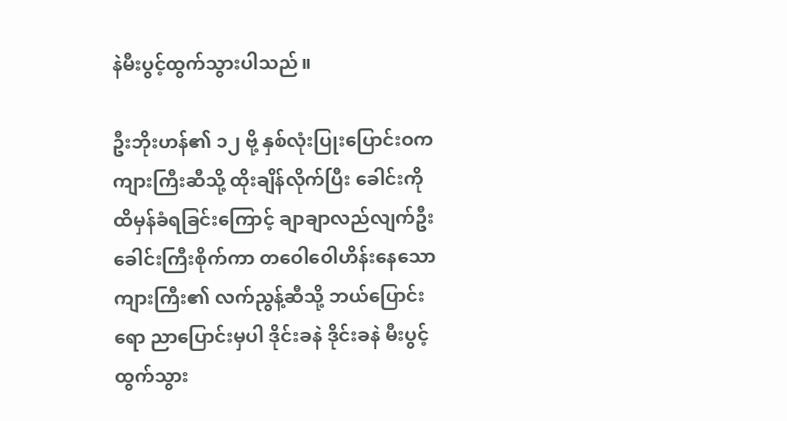နဲမီးပွင့်ထွက်သွားပါသည်။

ဦးဘိုးဟန်၏ ၁၂ ဗို့ နှစ်လုံးပြုးပြောင်းဝက ကျားကြီးဆီသို့ ထိုးချိန်လိုက်ပြီး ခေါင်းကို ထိမှန်ခံရခြင်းကြောင့် ချာချာလည်လျက်ဦးခေါင်းကြီးစိုက်ကာ တဝေါဝေါဟိန်းနေသော ကျားကြီး၏ လက်ညွန့်ဆီသို့ ဘယ်ပြောင်းရော ညာပြောင်းမှပါ ဒိုင်းခနဲ ဒိုင်းခနဲ မီးပွင့်ထွက်သွား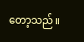တော့သည်။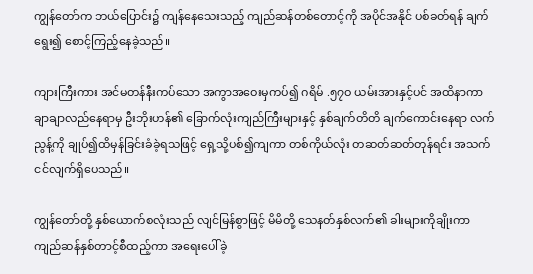ကျွန်တော်က ဘယ်ပြောင်း၌ ကျန်နေသေးသည့် ကျည်ဆန်တစ်တောင့်ကို အပိုင်အနိုင် ပစ်ခတ်ရန် ချက်ရွေး၍ စောင့်ကြည့်နေခဲ့သည်။

ကျားကြီးကား အင်မတန်နီးကပ်သော အကွာအဝေးမှကပ်၍ ဂရိမ် .၅၇ဝ ယမ်းအားနှင့်ပင် အထိနာကာ ချာချာလည်နေရာမှ ဦးဘိုးဟန်၏ ခြောက်လုံးကျည်ကြီးများနှင့် နှစ်ချက်တိတိ ချက်ကောင်းနေရာ လက်ညွန့်ကို ချုပ်၍ထိမှန်ခြင်းခံခဲ့ရသဖြင့် ရှေ့သို့ပစ်၍ကျကာ တစ်ကိုယ်လုံး တဆတ်ဆတ်တုန်ရင်း အသက်ငင်လျက်ရှိပေသည်။

ကျွန်တော်တို့ နှစ်ယောက်စလုံးသည် လျင်မြန်စွာဖြင့် မိမိတို့ သေနတ်နှစ်လက်၏ ခါးများကိုချိုးကာ ကျည်ဆန်နှစ်တာင့်စီထည့်ကာ အရေးပေါ်ခဲ့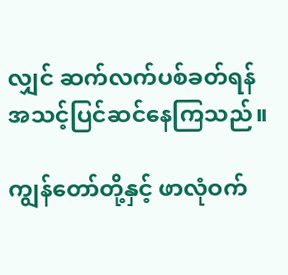လျှင် ဆက်လက်ပစ်ခတ်ရန် အသင့်ပြင်ဆင်နေကြသည်။

ကျွန်တော်တို့နှင့် ဖာလုံဝက်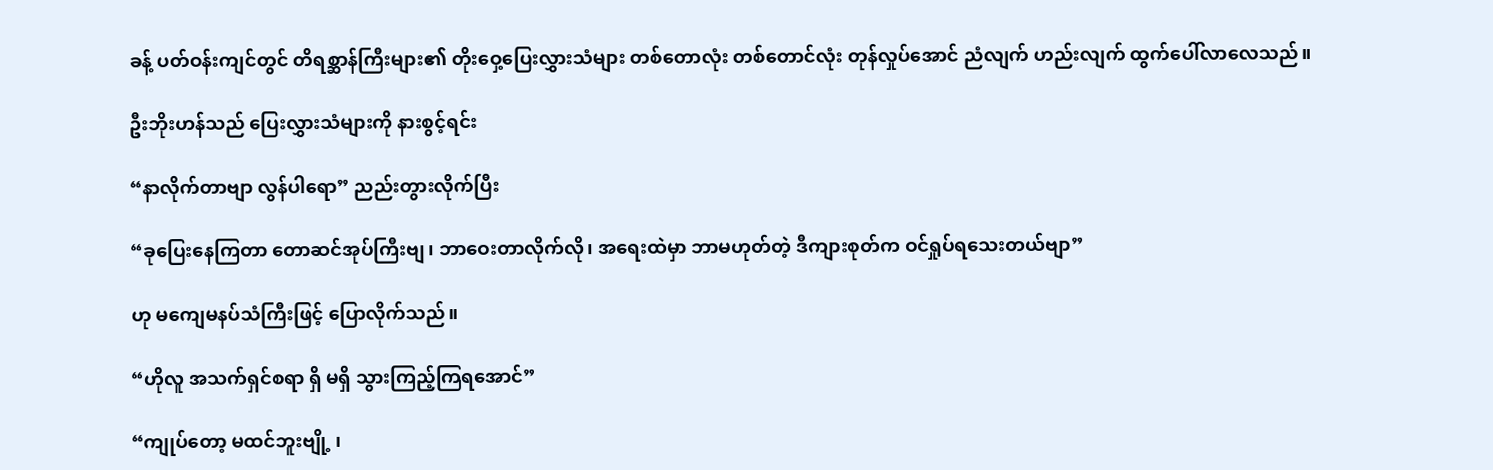ခန့် ပတ်ဝန်းကျင်တွင် တိရစ္ဆာန်ကြီးများ၏ တိုးဝှေ့ပြေးလွှားသံများ တစ်တောလုံး တစ်တောင်လုံး တုန်လှုပ်အောင် ညံလျက် ဟည်းလျက် ထွက်ပေါ်လာလေသည်။

ဦးဘိုးဟန်သည် ပြေးလွှားသံများကို နားစွင့်ရင်း

“နာလိုက်တာဗျာ လွန်ပါရော” ညည်းတွားလိုက်ပြီး

“ခုပြေးနေကြတာ တောဆင်အုပ်ကြီးဗျ၊ ဘာဝေးတာလိုက်လို၊ အရေးထဲမှာ ဘာမဟုတ်တဲ့ ဒီကျားစုတ်က ဝင်ရှုပ်ရသေးတယ်ဗျာ”

ဟု မကျေမနပ်သံကြီးဖြင့် ပြောလိုက်သည်။

“ဟိုလူ အသက်ရှင်စရာ ရှိ မရှိ သွားကြည့်ကြရအောင်”

“ကျုပ်တော့ မထင်ဘူးဗျို့ ၊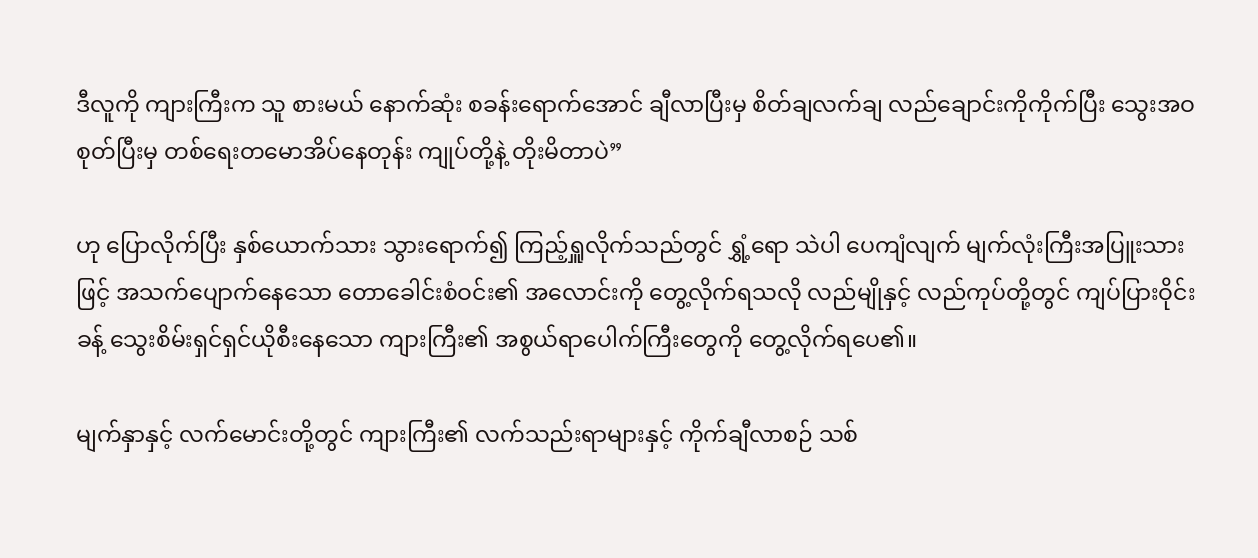ဒီလူကို ကျားကြီးက သူ စားမယ် နောက်ဆုံး စခန်းရောက်အောင် ချီလာပြီးမှ စိတ်ချလက်ချ လည်ချောင်းကိုကိုက်ပြီး သွေးအဝစုတ်ပြီးမှ တစ်ရေးတမောအိပ်နေတုန်း ကျုပ်တို့နဲ့ တိုးမိတာပဲ”

ဟု ပြောလိုက်ပြီး နှစ်ယောက်သား သွားရောက်၍ ကြည့်ရှူလိုက်သည်တွင် ရွှံ့ရော သဲပါ ပေကျံလျက် မျက်လုံးကြီးအပြူးသားဖြင့် အသက်ပျောက်နေသော တောခေါင်းစံဝင်း၏ အလောင်းကို တွေ့လိုက်ရသလို လည်မျိုနှင့် လည်ကုပ်တို့တွင် ကျပ်ပြားဝိုင်းခန့် သွေးစိမ်းရှင်ရှင်ယိုစီးနေသော ကျားကြီး၏ အစွယ်ရာပေါက်ကြီးတွေကို တွေ့လိုက်ရပေ၏။

မျက်နှာနှင့် လက်မောင်းတို့တွင် ကျားကြီး၏ လက်သည်းရာများနှင့် ကိုက်ချီလာစဉ် သစ်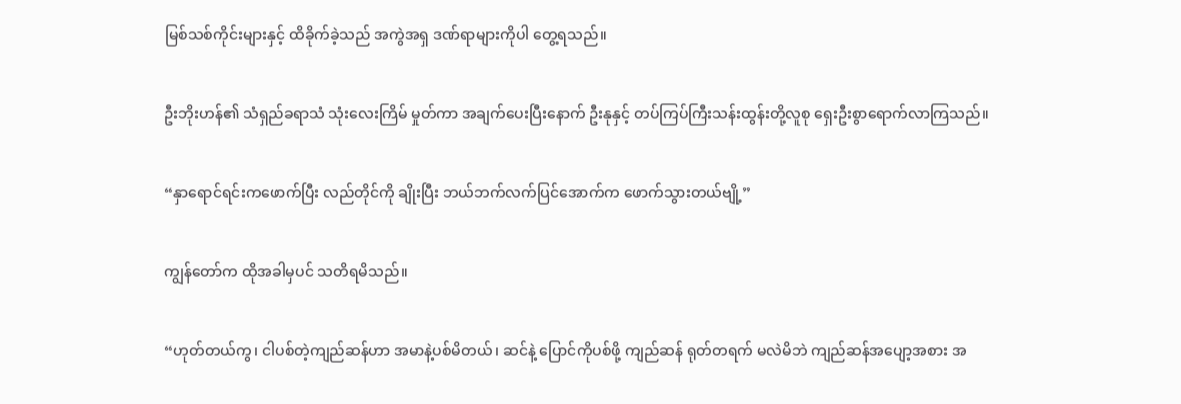မြစ်သစ်ကိုင်းများနှင့် ထိခိုက်ခဲ့သည် အကွဲအရှ ဒဏ်ရာများကိုပါ တွေ့ရသည်။

ဦးဘိုးဟန်၏ သံရှည်ခရာသံ သုံးလေးကြိမ် မှုတ်ကာ အချက်ပေးပြီးနောက် ဦးနုနှင့် တပ်ကြပ်ကြီးသန်းထွန်းတို့လူစု ရှေးဦးစွာရောက်လာကြသည်။

“နှာရောင်ရင်းကဖောက်ပြီး လည်တိုင်ကို ချိုးပြီး ဘယ်ဘက်လက်ပြင်အောက်က ဖောက်သွားတယ်ဗျို့”

ကျွန်တော်က ထိုအခါမှပင် သတိရမိသည်။

“ဟုတ်တယ်ကွ၊ ငါပစ်တဲ့ကျည်ဆန်ဟာ အမာနဲ့ပစ်မိတယ်၊ ဆင်နဲ့ ပြောင်ကိုပစ်ဖို့ ကျည်ဆန် ရုတ်တရက် မလဲမိဘဲ ကျည်ဆန်အပျော့အစား အ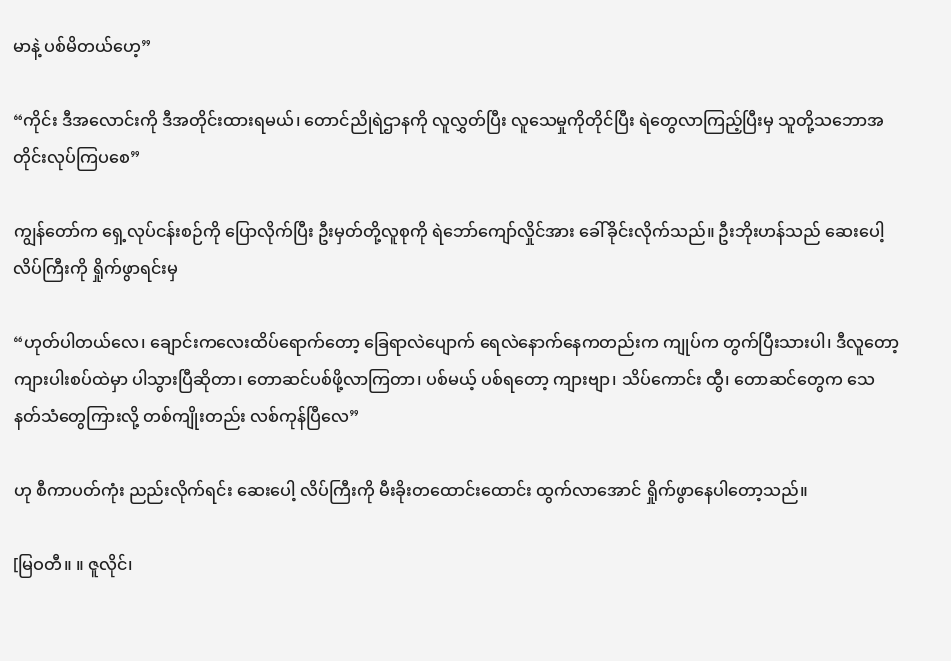မာနဲ့ ပစ်မိတယ်ဟေ့”

“ကိုင်း ဒီအလောင်းကို ဒီအတိုင်းထားရမယ်၊ တောင်ညိုရဲဌာနကို လူလွှတ်ပြီး လူသေမှုကိုတိုင်ပြီး ရဲတွေလာကြည့်ပြီးမှ သူတို့သဘောအတိုင်းလုပ်ကြပစေ”

ကျွန်တော်က ရှေ့လုပ်ငန်းစဉ်ကို ပြောလိုက်ပြီး ဦးမှတ်တို့လူစုကို ရဲဘော်ကျော်လှိုင်အား ခေါ်ခိုင်းလိုက်သည်။ ဦးဘိုးဟန်သည် ဆေးပေါ့လိပ်ကြီးကို ရှိုက်ဖွာရင်းမှ

“ဟုတ်ပါတယ်လေ၊ ချောင်းကလေးထိပ်ရောက်တော့ ခြေရာလဲပျောက် ရေလဲနောက်နေကတည်းက ကျုပ်က တွက်ပြီးသားပါ၊ ဒီလူတော့ ကျားပါးစပ်ထဲမှာ ပါသွားပြီဆိုတာ၊ တောဆင်ပစ်ဖို့လာကြတာ၊ ပစ်မယ့် ပစ်ရတော့ ကျားဗျာ၊ သိပ်ကောင်း ထွီ၊ တောဆင်တွေက သေနတ်သံတွေကြားလို့ တစ်ကျိုးတည်း လစ်ကုန်ပြီလေ”

ဟု စီကာပတ်ကုံး ညည်းလိုက်ရင်း ဆေးပေါ့ လိပ်ကြီးကို မီးခိုးတထောင်းထောင်း ထွက်လာအောင် ရှိုက်ဖွာနေပါတော့သည်။

[မြဝတီ။ ။ ဇူလိုင်၊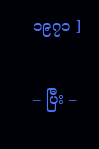၁၉၇၁ ]

– ပြီး –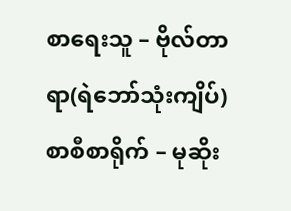စာရေးသူ – ဗိုလ်တာရာ(ရဲဘော်သုံးကျိပ်)
စာစီစာရိုက် – မုဆိုး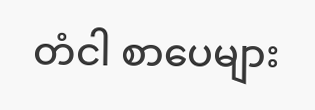တံငါ စာပေများ